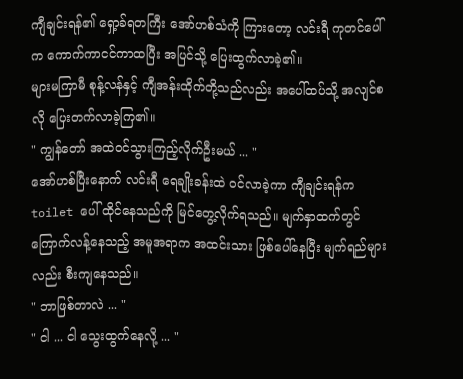ကျီချင်းရန်၏ ရှော့ခ်ရတကြီး အော်ဟစ်သံကို ကြားတော့ လင်းရီ ကုတင်ပေါ်က ကောက်ကာငင်ကာထပြီး အပြင်သို့ ပြေးထွက်လာခဲ့၏။
များမကြာမီ စုန့်လန်နှင့် ကျီအန်းထိုက်တို့သည်လည်း အပေါ်ထပ်သို့ အလျင်စလို ပြေးတက်လာခဲ့ကြ၏။
" ကျွန်တော် အထဲ၀င်သွားကြည့်လိုက်ဦးမယ် ... "
အော်ဟစ်ပြီးနောက် လင်းရီ ရေချိုးခန်းထဲ ၀င်လာခဲ့ကာ ကျီချင်းရန်က toilet ပေါ် ထိုင်နေသည်ကို မြင်တွေ့လိုက်ရသည်။ မျက်နှာထက်တွင် ကြောက်လန့်နေသည့် အမူအရာက အထင်းသား ဖြစ်ပေါ်နေပြီး မျက်ရည်များလည်း စီးကျနေသည်။
" ဘာဖြစ်တာလဲ ... "
" ငါ ... ငါ သွေးထွက်နေလို့ ... "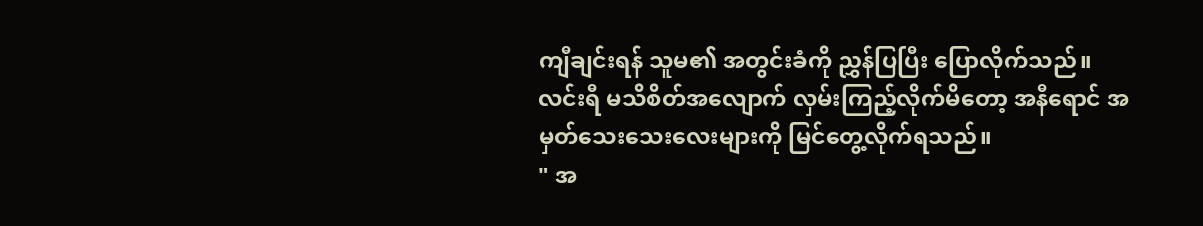ကျီချင်းရန် သူမ၏ အတွင်းခံကို ညွှန်ပြပြီး ပြောလိုက်သည်။
လင်းရီ မသိစိတ်အလျောက် လှမ်းကြည့်လိုက်မိတော့ အနီရောင် အမှတ်သေးသေးလေးများကို မြင်တွေ့လိုက်ရသည်။
" အ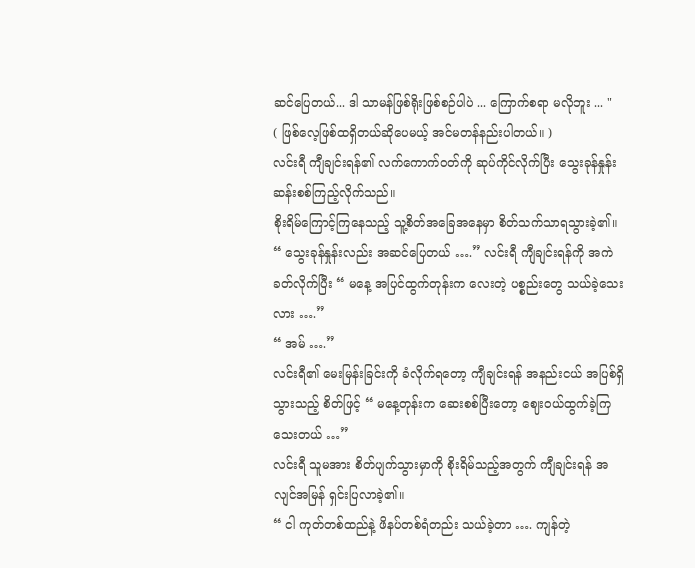ဆင်ပြေတယ်... ဒါ သာမန်ဖြစ်ရိုးဖြစ်စဉ်ပါပဲ ... ကြောက်စရာ မလိုဘူး ... "
( ဖြစ်လေ့ဖြစ်ထရှိတယ်ဆိုပေမယ့် အင်မတန်နည်းပါတယ်။ )
လင်းရီ ကျီချင်းရန်၏ လက်ကောက်၀တ်ကို ဆုပ်ကိုင်လိုက်ပြီး သွေးခုန်နှုန်း ဆန်းစစ်ကြည့်လိုက်သည်။
စိုးရိမ်ကြောင့်ကြနေသည့် သူ့စိတ်အခြေအနေမှာ စိတ်သက်သာရသွားခဲ့၏။
“ သွေးခုန်နှုန်းလည်း အဆင်ပြေတယ် ….” လင်းရီ ကျီချင်းရန်ကို အကဲခတ်လိုက်ပြီး “ မနေ့ အပြင်ထွက်တုန်းက လေးတဲ့ ပစ္စည်းတွေ သယ်ခဲ့သေးလား ….”
“ အမ် ….”
လင်းရီ၏ မေးမြန်းခြင်းကို ခံလိုက်ရတော့ ကျီချင်းရန် အနည်းငယ် အပြစ်ရှိသွားသည့် စိတ်ဖြင့် “ မနေ့တုန်းက ဆေးစစ်ပြီးတော့ ဈေးဝယ်ထွက်ခဲ့ကြသေးတယ် …”
လင်းရီ သူမအား စိတ်ပျက်သွားမှာကို စိုးရိမ်သည့်အတွက် ကျီချင်းရန် အလျင်အမြန် ရှင်းပြလာခဲ့၏။
“ ငါ ကုတ်တစ်ထည်နဲ့ ဖိနပ်တစ်ရံတည်း သယ်ခဲ့တာ …. ကျန်တဲ့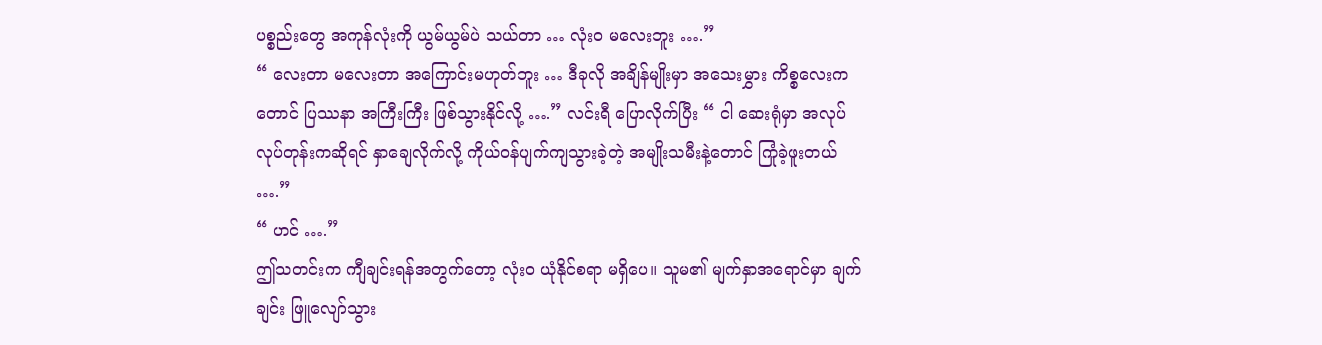ပစ္စည်းတွေ အကုန်လုံးကို ယွမ်ယွမ်ပဲ သယ်တာ … လုံးဝ မလေးဘူး ….”
“ လေးတာ မလေးတာ အကြောင်းမဟုတ်ဘူး … ဒီခုလို အချိန်မျိုးမှာ အသေးမွှား ကိစ္စလေးကတောင် ပြဿနာ အကြီးကြီး ဖြစ်သွားနိုင်လို့ ….” လင်းရီ ပြောလိုက်ပြီး “ ငါ ဆေးရုံမှာ အလုပ်လုပ်တုန်းကဆိုရင် နှာချေလိုက်လို့ ကိုယ်ဝန်ပျက်ကျသွားခဲ့တဲ့ အမျိုးသမီးနဲ့တောင် ကြုံခဲ့ဖူးတယ် ….”
“ ဟင် ….”
ဤသတင်းက ကျီချင်းရန်အတွက်တော့ လုံးဝ ယုံနိုင်စရာ မရှိပေ။ သူမ၏ မျက်နှာအရောင်မှာ ချက်ချင်း ဖြူလျော်သွား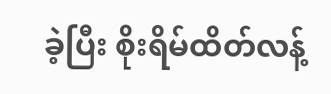ခဲ့ပြီး စိုးရိမ်ထိတ်လန့်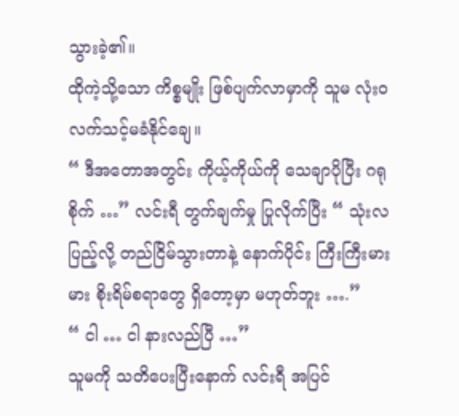သွားခဲ့၏။
ထိုကဲ့သို့သော ကိစ္စမျိုး ဖြစ်ပျက်လာမှာကို သူမ လုံးဝ လက်သင့်မခံနိုင်ချေ။
“ ဒီအတောအတွင်း ကိုယ့်ကိုယ်ကို သေချာပိုပြီး ဂရုစိုက် …” လင်းရီ တွက်ချက်မှု ပြုလိုက်ပြီး “ သုံးလပြည့်လို့ တည်ငြိမ်သွားတာနဲ့ နောက်ပိုင်း ကြီးကြီးမားမား စိုးရိမ်စရာတွေ ရှိတော့မှာ မဟုတ်ဘူး ….”
“ ငါ … ငါ နားလည်ပြီ …”
သူမကို သတိပေးပြီးနောက် လင်းရီ အပြင်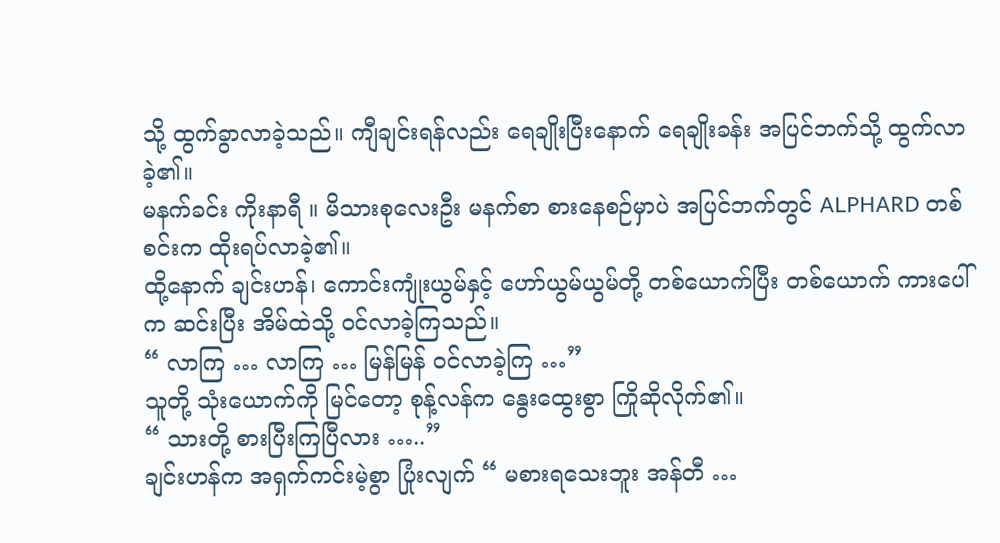သို့ ထွက်ခွာလာခဲ့သည်။ ကျီချင်းရန်လည်း ရေချိုးပြီးနောက် ရေချိုးခန်း အပြင်ဘက်သို့ ထွက်လာခဲ့၏။
မနက်ခင်း ကိုးနာရီ ။ မိသားစုလေးဦး မနက်စာ စားနေစဉ်မှာပဲ အပြင်ဘက်တွင် ALPHARD တစ်စင်းက ထိုးရပ်လာခဲ့၏။
ထို့နောက် ချင်းဟန်၊ ကောင်းကျုံးယွမ်နှင့် ဟော်ယွမ်ယွမ်တို့ တစ်ယောက်ပြီး တစ်ယောက် ကားပေါ်က ဆင်းပြီး အိမ်ထဲသို့ ဝင်လာခဲ့ကြသည်။
“ လာကြ … လာကြ … မြန်မြန် ဝင်လာခဲ့ကြ …”
သူတို့ သုံးယောက်ကို မြင်တော့ စုန့်လန်က နွေးထွေးစွာ ကြိုဆိုလိုက်၏။
“ သားတို့ စားပြီးကြပြီလား …..”
ချင်းဟန်က အရှက်ကင်းမဲ့စွာ ပြုံးလျက် “ မစားရသေးဘူး အန်တီ …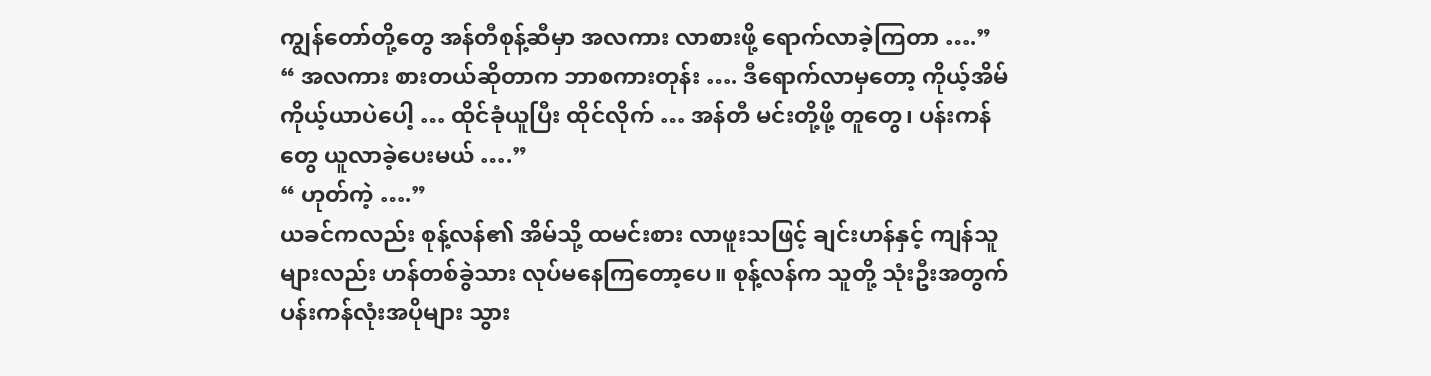ကျွန်တော်တို့တွေ အန်တီစုန့်ဆီမှာ အလကား လာစားဖို့ ရောက်လာခဲ့ကြတာ ….”
“ အလကား စားတယ်ဆိုတာက ဘာစကားတုန်း …. ဒီရောက်လာမှတော့ ကိုယ့်အိမ်ကိုယ့်ယာပဲပေါ့ … ထိုင်ခုံယူပြီး ထိုင်လိုက် … အန်တီ မင်းတို့ဖို့ တူတွေ၊ ပန်းကန်တွေ ယူလာခဲ့ပေးမယ် ….”
“ ဟုတ်ကဲ့ ….”
ယခင်ကလည်း စုန့်လန်၏ အိမ်သို့ ထမင်းစား လာဖူးသဖြင့် ချင်းဟန်နှင့် ကျန်သူများလည်း ဟန်တစ်ခွဲသား လုပ်မနေကြတော့ပေ။ စုန့်လန်က သူတို့ သုံးဦးအတွက် ပန်းကန်လုံးအပိုများ သွား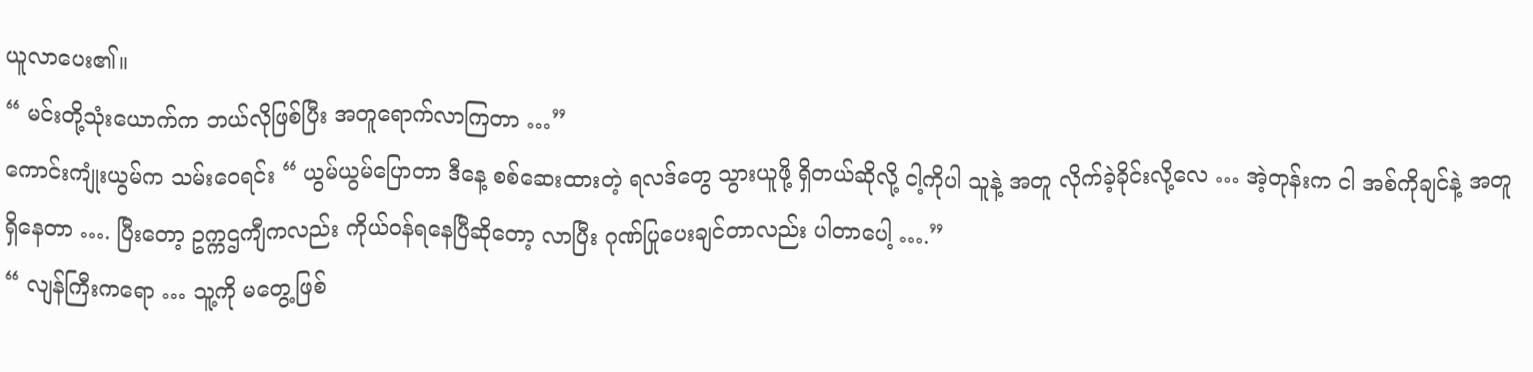ယူလာပေး၏။
“ မင်းတို့သုံးယောက်က ဘယ်လိုဖြစ်ပြီး အတူရောက်လာကြတာ …”
ကောင်းကျုံးယွမ်က သမ်းဝေရင်း “ ယွမ်ယွမ်ပြောတာ ဒီနေ့ စစ်ဆေးထားတဲ့ ရလဒ်တွေ သွားယူဖို့ ရှိတယ်ဆိုလို့ ငါ့ကိုပါ သူနဲ့ အတူ လိုက်ခဲ့ခိုင်းလို့လေ … အဲ့တုန်းက ငါ အစ်ကိုချင်နဲ့ အတူရှိနေတာ …. ပြီးတော့ ဥက္ကဌကျီကလည်း ကိုယ်ဝန်ရနေပြီဆိုတော့ လာပြီး ဂုဏ်ပြုပေးချင်တာလည်း ပါတာပေါ့ ….”
“ လျန်ကြီးကရော … သူ့ကို မတွေ့ဖြစ်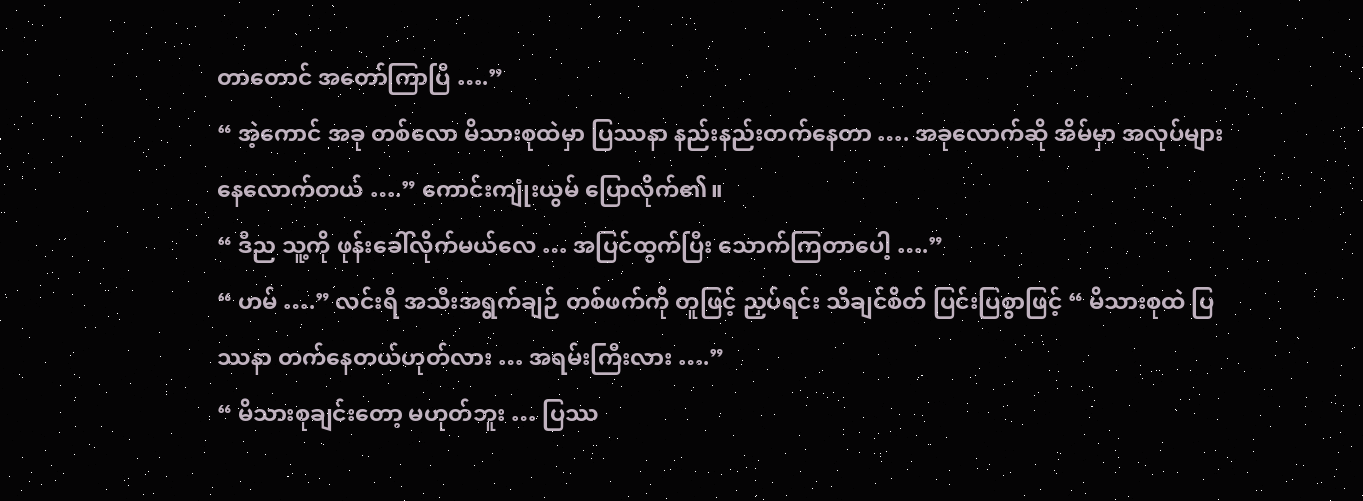တာတောင် အတော်ကြာပြီ ….”
“ အဲ့ကောင် အခု တစ်လော မိသားစုထဲမှာ ပြဿနာ နည်းနည်းတက်နေတာ …. အခုလောက်ဆို အိမ်မှာ အလုပ်များနေလောက်တယ် ….” ကောင်းကျုံးယွမ် ပြောလိုက်၏။
“ ဒီည သူ့ကို ဖုန်းခေါ်လိုက်မယ်လေ … အပြင်ထွက်ပြီး သောက်ကြတာပေါ့ ….”
“ ဟမ် ….” လင်းရီ အသီးအရွက်ချဉ် တစ်ဖက်ကို တူဖြင့် ညှပ်ရင်း သိချင်စိတ် ပြင်းပြစွာဖြင့် “ မိသားစုထဲ ပြဿနာ တက်နေတယ်ဟုတ်လား … အရမ်းကြီးလား ….”
“ မိသားစုချင်းတော့ မဟုတ်ဘူး … ပြဿ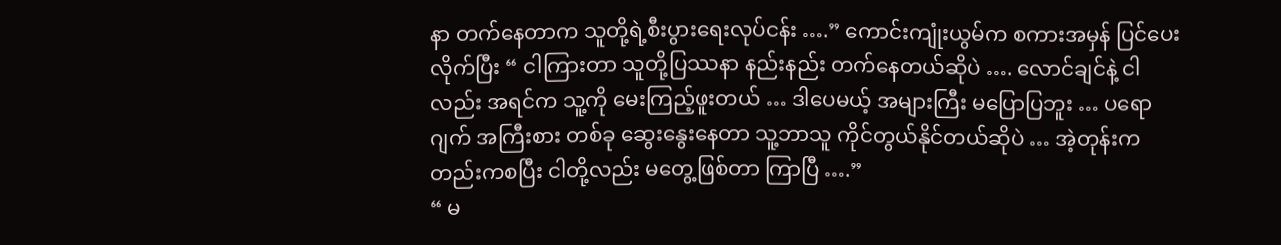နာ တက်နေတာက သူတို့ရဲ့စီးပွားရေးလုပ်ငန်း ….” ကောင်းကျုံးယွမ်က စကားအမှန် ပြင်ပေးလိုက်ပြီး “ ငါကြားတာ သူတို့ပြဿနာ နည်းနည်း တက်နေတယ်ဆိုပဲ …. လောင်ချင်နဲ့ ငါလည်း အရင်က သူ့ကို မေးကြည့်ဖူးတယ် … ဒါပေမယ့် အများကြီး မပြောပြဘူး … ပရောဂျက် အကြီးစား တစ်ခု ဆွေးနွေးနေတာ သူ့ဘာသူ ကိုင်တွယ်နိုင်တယ်ဆိုပဲ … အဲ့တုန်းကတည်းကစပြီး ငါတို့လည်း မတွေ့ဖြစ်တာ ကြာပြီ ….”
“ မ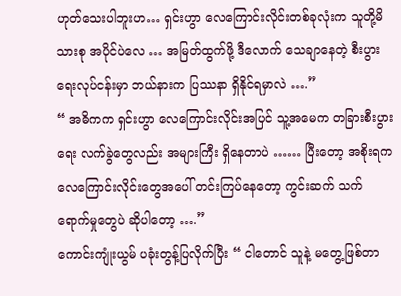ဟုတ်သေးပါဘူးဟ… ရှင်းဟွာ လေကြောင်းလိုင်းတစ်ခုလုံးက သူတို့မိသားစု အပိုင်ပဲလေ … အမြတ်ထွက်ဖို့ ဒီလောက် သေချာနေတဲ့ စီးပွားရေးလုပ်ငန်းမှာ ဘယ်နားက ပြဿနာ ရှိနိုင်ရမှာလဲ ….”
“ အဓိကက ရှင်းဟွာ လေကြောင်းလိုင်းအပြင် သူ့အမေက တခြားစီးပွားရေး လက်ခွဲတွေလည်း အများကြီး ရှိနေတာပဲ …… ပြီးတော့ အစိုးရက လေကြောင်းလိုင်းတွေအပေါ် တင်းကြပ်နေတော့ ကွင်းဆက် သက်ရောက်မှုတွေပဲ ဆိုပါတော့ ….”
ကောင်းကျုံးယွမ် ပခုံးတွန့်ပြလိုက်ပြီး “ ငါတောင် သူနဲ့ မတွေ့ဖြစ်တာ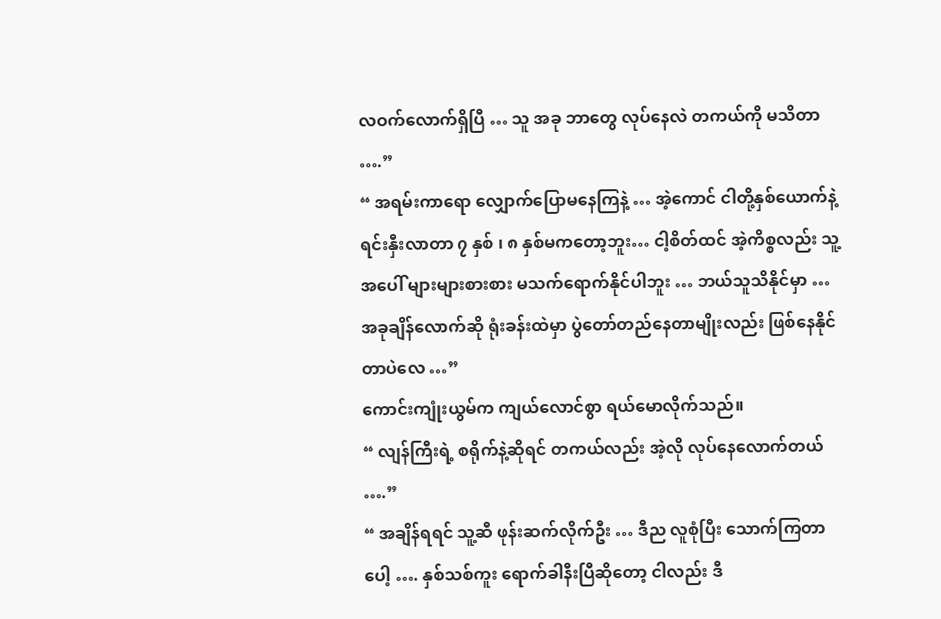လဝက်လောက်ရှိပြီ … သူ အခု ဘာတွေ လုပ်နေလဲ တကယ်ကို မသိတာ ….”
“ အရမ်းကာရော လျှောက်ပြောမနေကြနဲ့ … အဲ့ကောင် ငါတို့နှစ်ယောက်နဲ့ ရင်းနှီးလာတာ ၇ နှစ် ၊ ၈ နှစ်မကတော့ဘူး… ငါ့စိတ်ထင် အဲ့ကိစ္စလည်း သူ့အပေါ် များများစားစား မသက်ရောက်နိုင်ပါဘူး … ဘယ်သူသိနိုင်မှာ … အခုချိန်လောက်ဆို ရုံးခန်းထဲမှာ ပွဲတော်တည်နေတာမျိုးလည်း ဖြစ်နေနိုင်တာပဲလေ …”
ကောင်းကျုံးယွမ်က ကျယ်လောင်စွာ ရယ်မောလိုက်သည်။
“ လျန်ကြီးရဲ့ စရိုက်နဲ့ဆိုရင် တကယ်လည်း အဲ့လို လုပ်နေလောက်တယ် ….”
“ အချိန်ရရင် သူ့ဆီ ဖုန်းဆက်လိုက်ဦး … ဒီည လူစုံပြီး သောက်ကြတာပေါ့ …. နှစ်သစ်ကူး ရောက်ခါနီးပြီဆိုတော့ ငါလည်း ဒီ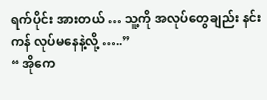ရက်ပိုင်း အားတယ် … သူ့ကို အလုပ်တွေချည်း နင်းကန် လုပ်မနေနဲ့လို့ …..”
“ အိုကေ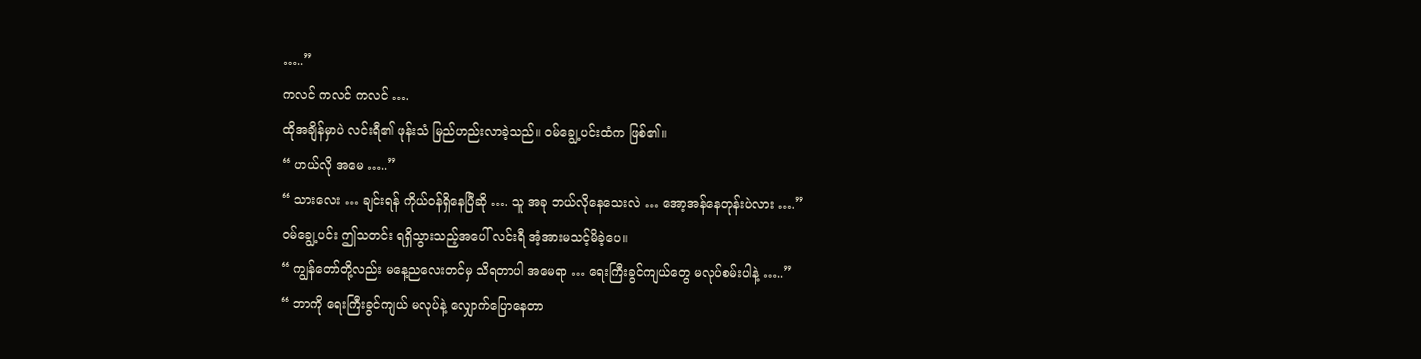…..”
ကလင် ကလင် ကလင် ….
ထိုအချိန်မှာပဲ လင်းရီ၏ ဖုန်းသံ မြည်ဟည်းလာခဲ့သည်။ ဝမ်ချွေ့ပင်းထံက ဖြစ်၏။
“ ဟယ်လို အမေ …..”
“ သားလေး … ချင်းရန် ကိုယ်ဝန်ရှိနေပြီဆို …. သူ အခု ဘယ်လိုနေသေးလဲ … အော့အန်နေတုန်းပဲလား ….”
ဝမ်ချွေ့ပင်း ဤသတင်း ရရှိသွားသည့်အပေါ် လင်းရီ အံ့အားမသင့်မိခဲ့ပေ။
“ ကျွန်တော်တို့လည်း မနေ့ညလေးတင်မှ သိရတာပါ အမေရာ … ရေးကြီးခွင်ကျယ်တွေ မလုပ်စမ်းပါနဲ့ …..”
“ ဘာကို ရေးကြီးခွင်ကျယ် မလုပ်နဲ့ လျှောက်ပြောနေတာ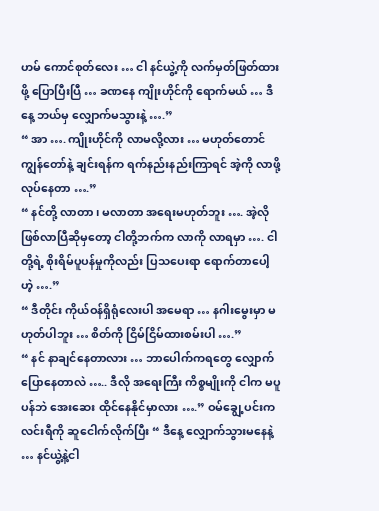ဟမ် ကောင်စုတ်လေး … ငါ နင်ယွဲ့ကို လက်မှတ်ဖြတ်ထားဖို့ ပြောပြီးပြီ … ခဏနေ ကျိုးဟိုင်ကို ရောက်မယ် … ဒီနေ့ ဘယ်မှ လျှောက်မသွားနဲ့ ….”
“ အာ …. ကျိုးဟိုင်ကို လာမလို့လား … မဟုတ်တောင် ကျွန်တော်နဲ့ ချင်းရန်က ရက်နည်းနည်းကြာရင် အဲ့ကို လာဖို့ လုပ်နေတာ ….”
“ နင်တို့ လာတာ ၊ မလာတာ အရေးမဟုတ်ဘူး …. အဲ့လို ဖြစ်လာပြီဆိုမှတော့ ငါတို့ဘက်က လာကို လာရမှာ …. ငါတို့ရဲ့ စိုးရိမ်ပူပန်မှုကိုလည်း ပြသပေးရာ ရောက်တာပေါ့ဟဲ့ ….”
“ ဒီတိုင်း ကိုယ်ဝန်ရှိရုံလေးပါ အမေရာ … နဂါးမွေးမှာ မဟုတ်ပါဘူး … စိတ်ကို ငြိမ်ငြိမ်ထားစမ်းပါ ….”
“ နင် နာချင်နေတာလား … ဘာပေါက်ကရတွေ လျှောက်ပြောနေတာလဲ ….. ဒီလို အရေးကြီး ကိစ္စမျိုးကို ငါက မပူပန်ဘဲ အေးဆေး ထိုင်နေနိုင်မှာလား ….” ဝမ်ချွေ့ပင်းက လင်းရီကို ဆူငေါက်လိုက်ပြီး “ ဒီနေ့ လျှောက်သွားမနေနဲ့ … နင်ယွဲ့နဲ့ငါ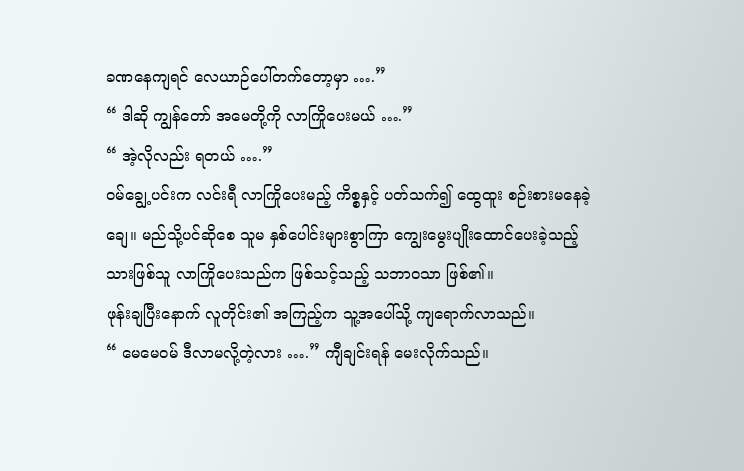ခဏနေကျရင် လေယာဉ်ပေါ်တက်တော့မှာ ….”
“ ဒါဆို ကျွန်တော် အမေတို့ကို လာကြိုပေးမယ် ….”
“ အဲ့လိုလည်း ရတယ် ….”
ဝမ်ချွေ့ပင်းက လင်းရီ လာကြိုပေးမည့် ကိစ္စနှင့် ပတ်သက်၍ ထွေထူး စဉ်းစားမနေခဲ့ချေ။ မည်သို့ပင်ဆိုစေ သူမ နှစ်ပေါင်းများစွာကြာ ကျွေးမွေးပျိုးထောင်ပေးခဲ့သည့် သားဖြစ်သူ လာကြိုပေးသည်က ဖြစ်သင့်သည့် သဘာဝသာ ဖြစ်၏။
ဖုန်းချပြီးနောက် လူတိုင်း၏ အကြည့်က သူ့အပေါ်သို့ ကျရောက်လာသည်။
“ မေမေဝမ် ဒီလာမလို့တဲ့လား ….” ကျီချင်းရန် မေးလိုက်သည်။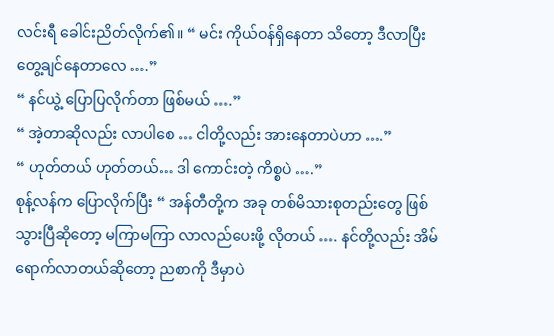လင်းရီ ခေါင်းညိတ်လိုက်၏။ “ မင်း ကိုယ်ဝန်ရှိနေတာ သိတော့ ဒီလာပြီး တွေ့ချင်နေတာလေ ….”
“ နင်ယွဲ့ ပြောပြလိုက်တာ ဖြစ်မယ် ….”
“ အဲ့တာဆိုလည်း လာပါစေ … ငါတို့လည်း အားနေတာပဲဟာ ….”
“ ဟုတ်တယ် ဟုတ်တယ်… ဒါ ကောင်းတဲ့ ကိစ္စပဲ ….”
စုန့်လန်က ပြောလိုက်ပြီး “ အန်တီတို့က အခု တစ်မိသားစုတည်းတွေ ဖြစ်သွားပြီဆိုတော့ မကြာမကြာ လာလည်ပေးဖို့ လိုတယ် …. နင်တို့လည်း အိမ်ရောက်လာတယ်ဆိုတော့ ညစာကို ဒီမှာပဲ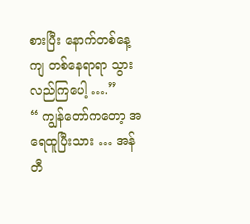စားပြီး နောက်တစ်နေ့ကျ တစ်နေရာရာ သွားလည်ကြပေါ့ ….”
“ ကျွန်တော်ကတော့ အရေထူပြီးသား … အန်တီ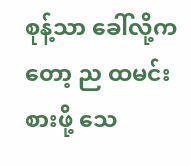စုန့်သာ ခေါ်လို့ကတော့ ည ထမင်းစားဖို့ သေ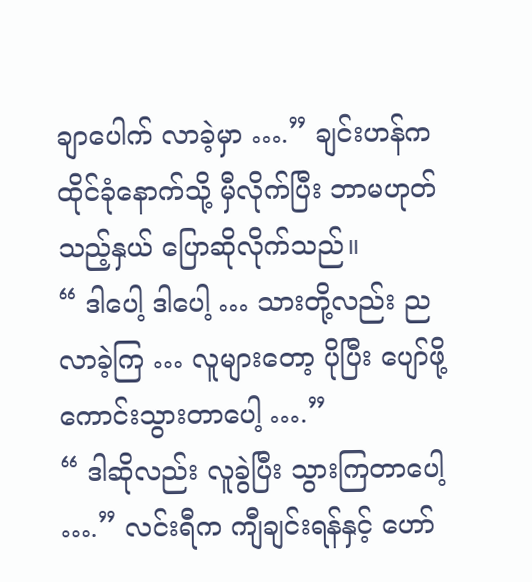ချာပေါက် လာခဲ့မှာ ….” ချင်းဟန်က ထိုင်ခုံနောက်သို့ မှီလိုက်ပြီး ဘာမဟုတ်သည့်နှယ် ပြောဆိုလိုက်သည်။
“ ဒါပေါ့ ဒါပေါ့ … သားတို့လည်း ည လာခဲ့ကြ … လူများတော့ ပိုပြီး ပျော်ဖို့ ကောင်းသွားတာပေါ့ ….”
“ ဒါဆိုလည်း လူခွဲပြီး သွားကြတာပေါ့ ….” လင်းရီက ကျီချင်းရန်နှင့် ဟော်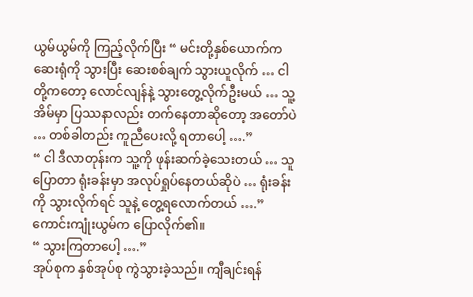ယွမ်ယွမ်ကို ကြည့်လိုက်ပြီး “ မင်းတို့နှစ်ယောက်က ဆေးရုံကို သွားပြီး ဆေးစစ်ချက် သွားယူလိုက် … ငါတို့ကတော့ လောင်လျန်နဲ့ သွားတွေ့လိုက်ဦးမယ် … သူ့အိမ်မှာ ပြဿနာလည်း တက်နေတာဆိုတော့ အတော်ပဲ … တစ်ခါတည်း ကူညီပေးလို့ ရတာပေါ့ ….”
“ ငါ ဒီလာတုန်းက သူ့ကို ဖုန်းဆက်ခဲ့သေးတယ် … သူပြောတာ ရုံးခန်းမှာ အလုပ်ရှုပ်နေတယ်ဆိုပဲ … ရုံးခန်းကို သွားလိုက်ရင် သူနဲ့ တွေ့ရလောက်တယ် ….” ကောင်းကျုံးယွမ်က ပြောလိုက်၏။
“ သွားကြတာပေါ့ ….”
အုပ်စုက နှစ်အုပ်စု ကွဲသွားခဲ့သည်။ ကျီချင်းရန်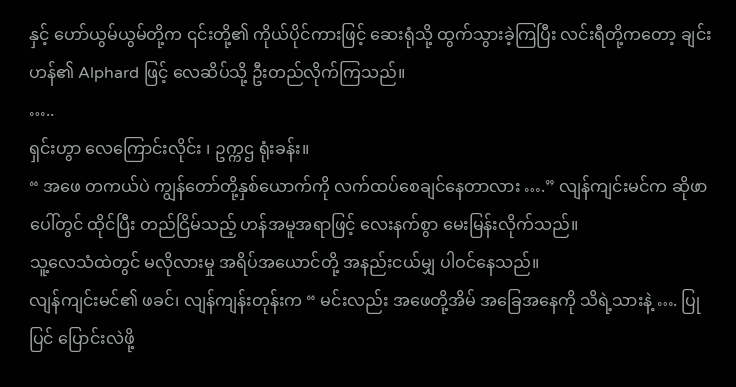နှင့် ဟော်ယွမ်ယွမ်တို့က ၎င်းတို့၏ ကိုယ်ပိုင်ကားဖြင့် ဆေးရုံသို့ ထွက်သွားခဲ့ကြပြီး လင်းရီတို့ကတော့ ချင်းဟန်၏ Alphard ဖြင့် လေဆိပ်သို့ ဦးတည်လိုက်ကြသည်။
…..
ရှင်းဟွာ လေကြောင်းလိုင်း ၊ ဥက္ကဌ ရုံးခန်း။
“ အဖေ တကယ်ပဲ ကျွန်တော်တို့နှစ်ယောက်ကို လက်ထပ်စေချင်နေတာလား ….” လျန်ကျင်းမင်က ဆိုဖာပေါ်တွင် ထိုင်ပြီး တည်ငြိမ်သည့် ဟန်အမူအရာဖြင့် လေးနက်စွာ မေးမြန်းလိုက်သည်။
သူ့လေသံထဲတွင် မလိုလားမှု အရိပ်အယောင်တို့ အနည်းငယ်မျှ ပါဝင်နေသည်။
လျန်ကျင်းမင်၏ ဖခင်၊ လျန်ကျန်းတုန်းက “ မင်းလည်း အဖေတို့အိမ် အခြေအနေကို သိရဲ့သားနဲ့ …. ပြုပြင် ပြောင်းလဲဖို့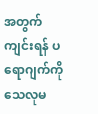အတွက် ကျင်းရန် ပရောဂျက်ကို သေလုမ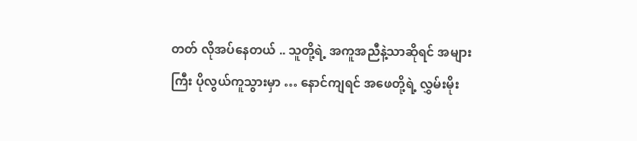တတ် လိုအပ်နေတယ် .. သူတို့ရဲ့ အကူအညီနဲ့သာဆိုရင် အများကြီး ပိုလွယ်ကူသွားမှာ … နောင်ကျရင် အဖေတို့ရဲ့ လွှမ်းမိုး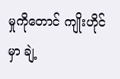မှုကိုတောင် ကျိုးဟိုင်မှာ ချဲ့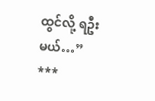ထွင်လို့ ရဦးမယ်…”
***